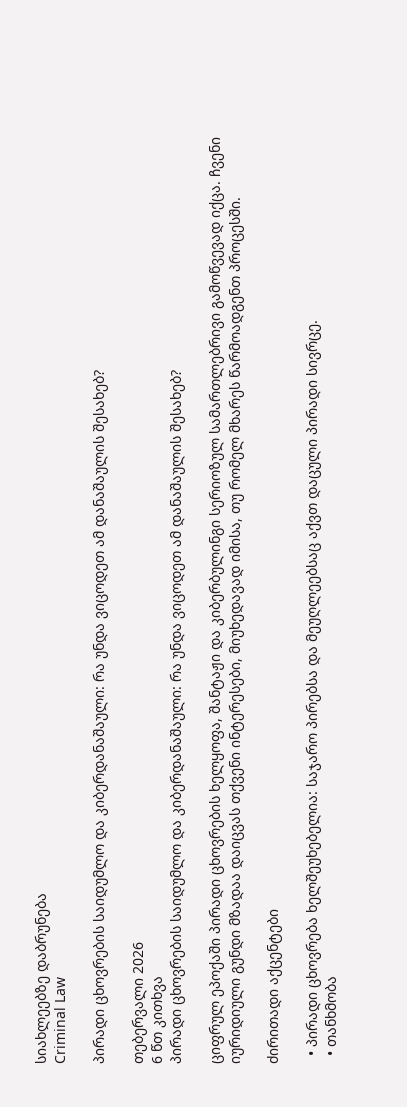სიახლეებზე დაბრუნება
Criminal Law

პირადი ცხოვრების საიდუმლო და კიბერდანაშაული: რა უნდა ვიცოდეთ ამ დანაშაულის შესახებ?

თებერვალი 2026
6 წთ კითხვა
პირადი ცხოვრების საიდუმლო და კიბერდანაშაული: რა უნდა ვიცოდეთ ამ დანაშაულის შესახებ?

ციფრულ ეპოქაში პირადი ცხოვრების ხელყოფა, შანტაჟი და კიბერბულინგი სერიოზულ სამართლებრივი გამოწვევად იქცა. ჩვენი იურიდიული გუნდი მზადაა დაიცვას თქვენი ინტერესები, მიუხედავად იმისა, თუ რომელ მხარეს წარმოადგენთ პროცესში.

ძირითადი აქცენტები

  • პირადი ცხოვრება ხელშეუხებელია: საჯარო პირებსა და მეუღლეებსაც აქვთ დაცული პირადი სივრცე.
  • თანხმობა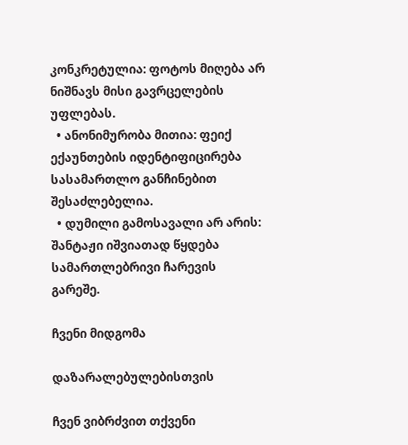კონკრეტულია: ფოტოს მიღება არ ნიშნავს მისი გავრცელების უფლებას.
  • ანონიმურობა მითია: ფეიქ ექაუნთების იდენტიფიცირება სასამართლო განჩინებით შესაძლებელია.
  • დუმილი გამოსავალი არ არის: შანტაჟი იშვიათად წყდება სამართლებრივი ჩარევის გარეშე.

ჩვენი მიდგომა

დაზარალებულებისთვის

ჩვენ ვიბრძვით თქვენი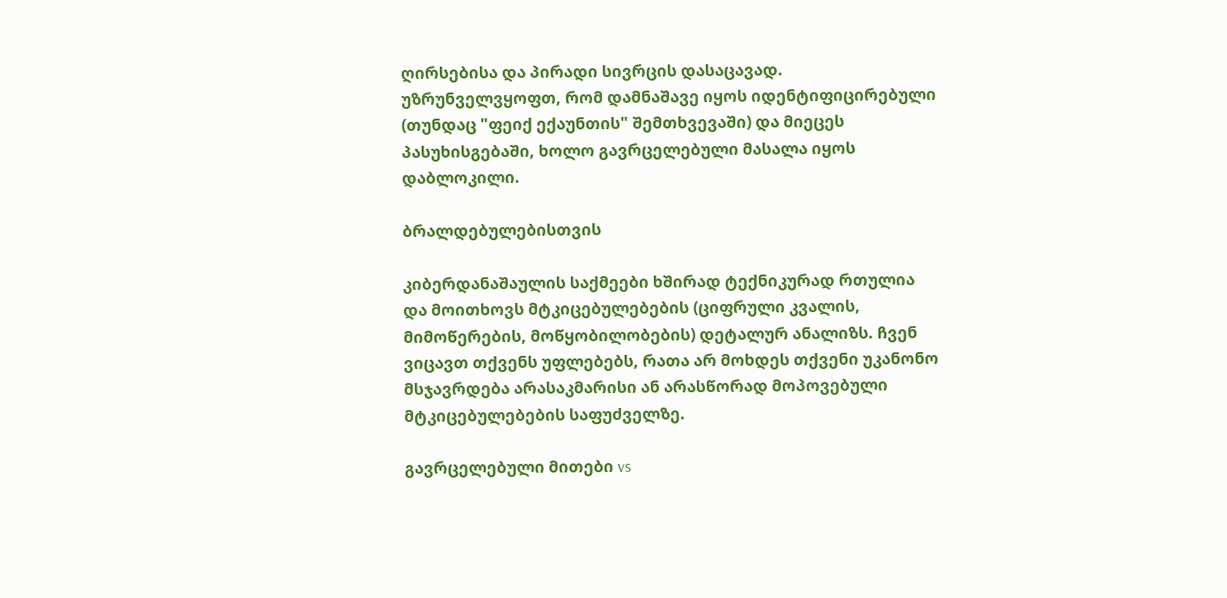ღირსებისა და პირადი სივრცის დასაცავად. უზრუნველვყოფთ, რომ დამნაშავე იყოს იდენტიფიცირებული (თუნდაც "ფეიქ ექაუნთის" შემთხვევაში) და მიეცეს პასუხისგებაში, ხოლო გავრცელებული მასალა იყოს დაბლოკილი.

ბრალდებულებისთვის

კიბერდანაშაულის საქმეები ხშირად ტექნიკურად რთულია და მოითხოვს მტკიცებულებების (ციფრული კვალის, მიმოწერების, მოწყობილობების) დეტალურ ანალიზს. ჩვენ ვიცავთ თქვენს უფლებებს, რათა არ მოხდეს თქვენი უკანონო მსჯავრდება არასაკმარისი ან არასწორად მოპოვებული მტკიცებულებების საფუძველზე.

გავრცელებული მითები vs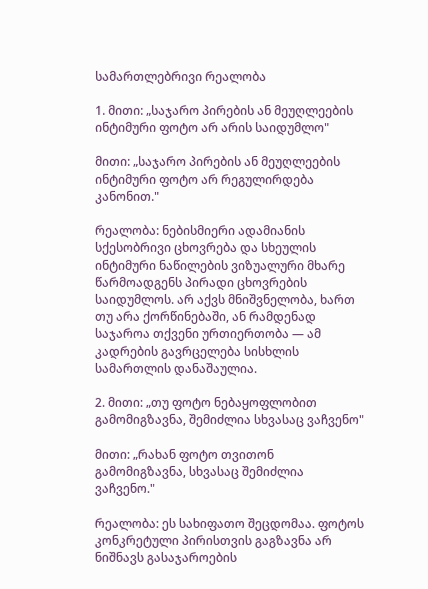სამართლებრივი რეალობა

1. მითი: „საჯარო პირების ან მეუღლეების ინტიმური ფოტო არ არის საიდუმლო"

მითი: „საჯარო პირების ან მეუღლეების ინტიმური ფოტო არ რეგულირდება კანონით."

რეალობა: ნებისმიერი ადამიანის სქესობრივი ცხოვრება და სხეულის ინტიმური ნაწილების ვიზუალური მხარე წარმოადგენს პირადი ცხოვრების საიდუმლოს. არ აქვს მნიშვნელობა, ხართ თუ არა ქორწინებაში, ან რამდენად საჯაროა თქვენი ურთიერთობა — ამ კადრების გავრცელება სისხლის სამართლის დანაშაულია.

2. მითი: „თუ ფოტო ნებაყოფლობით გამომიგზავნა, შემიძლია სხვასაც ვაჩვენო"

მითი: „რახან ფოტო თვითონ გამომიგზავნა, სხვასაც შემიძლია ვაჩვენო."

რეალობა: ეს სახიფათო შეცდომაა. ფოტოს კონკრეტული პირისთვის გაგზავნა არ ნიშნავს გასაჯაროების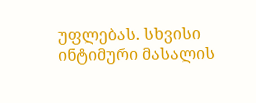უფლებას. სხვისი ინტიმური მასალის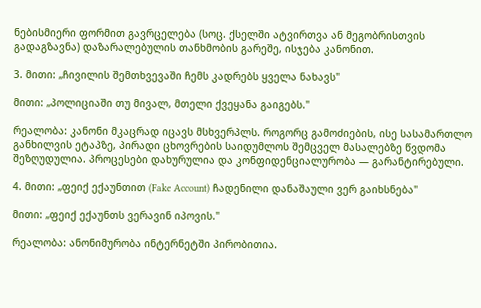ნებისმიერი ფორმით გავრცელება (სოც. ქსელში ატვირთვა ან მეგობრისთვის გადაგზავნა) დაზარალებულის თანხმობის გარეშე, ისჯება კანონით.

3. მითი: „ჩივილის შემთხვევაში ჩემს კადრებს ყველა ნახავს"

მითი: „პოლიციაში თუ მივალ, მთელი ქვეყანა გაიგებს."

რეალობა: კანონი მკაცრად იცავს მსხვერპლს. როგორც გამოძიების, ისე სასამართლო განხილვის ეტაპზე, პირადი ცხოვრების საიდუმლოს შემცველ მასალებზე წვდომა შეზღუდულია. პროცესები დახურულია და კონფიდენციალურობა — გარანტირებული.

4. მითი: „ფეიქ ექაუნთით (Fake Account) ჩადენილი დანაშაული ვერ გაიხსნება"

მითი: „ფეიქ ექაუნთს ვერავინ იპოვის."

რეალობა: ანონიმურობა ინტერნეტში პირობითია.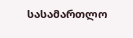სასამართლო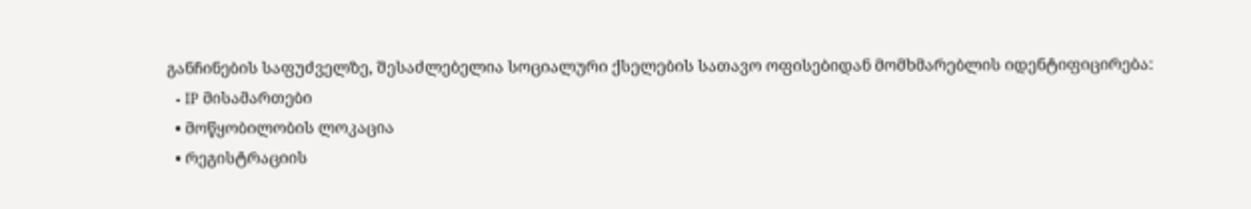განჩინების საფუძველზე, შესაძლებელია სოციალური ქსელების სათავო ოფისებიდან მომხმარებლის იდენტიფიცირება:
  • IP მისამართები
  • მოწყობილობის ლოკაცია
  • რეგისტრაციის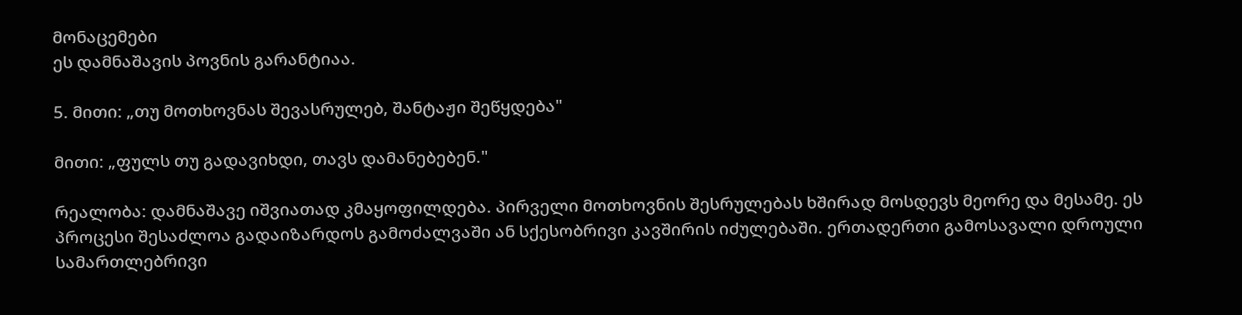მონაცემები
ეს დამნაშავის პოვნის გარანტიაა.

5. მითი: „თუ მოთხოვნას შევასრულებ, შანტაჟი შეწყდება"

მითი: „ფულს თუ გადავიხდი, თავს დამანებებენ."

რეალობა: დამნაშავე იშვიათად კმაყოფილდება. პირველი მოთხოვნის შესრულებას ხშირად მოსდევს მეორე და მესამე. ეს პროცესი შესაძლოა გადაიზარდოს გამოძალვაში ან სქესობრივი კავშირის იძულებაში. ერთადერთი გამოსავალი დროული სამართლებრივი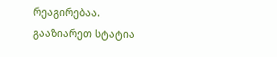რეაგირებაა.
გააზიარეთ სტატია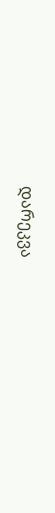დარეკვა